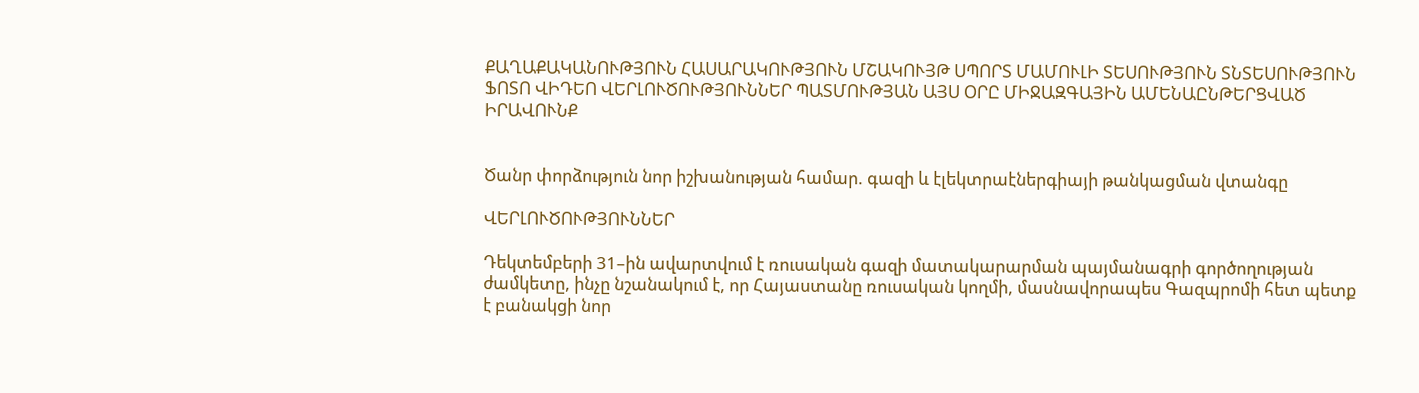ՔԱՂԱՔԱԿԱՆՈՒԹՅՈՒՆ ՀԱՍԱՐԱԿՈՒԹՅՈՒՆ ՄՇԱԿՈՒՅԹ ՍՊՈՐՏ ՄԱՄՈՒԼԻ ՏԵՍՈՒԹՅՈՒՆ ՏՆՏԵՍՈՒԹՅՈՒՆ ՖՈՏՈ ՎԻԴԵՈ ՎԵՐԼՈՒԾՈՒԹՅՈՒՆՆԵՐ ՊԱՏՄՈՒԹՅԱՆ ԱՅՍ ՕՐԸ ՄԻՋԱԶԳԱՅԻՆ ԱՄԵՆԱԸՆԹԵՐՑՎԱԾ ԻՐԱՎՈՒՆՔ


Ծանր փորձություն նոր իշխանության համար. գազի և էլեկտրաէներգիայի թանկացման վտանգը

ՎԵՐԼՈՒԾՈՒԹՅՈՒՆՆԵՐ

Դեկտեմբերի 31–ին ավարտվում է ռուսական գազի մատակարարման պայմանագրի գործողության ժամկետը, ինչը նշանակում է, որ Հայաստանը ռուսական կողմի, մասնավորապես Գազպրոմի հետ պետք է բանակցի նոր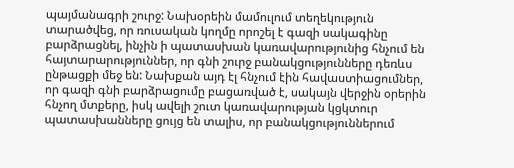պայմանագրի շուրջ: Նախօրեին մամուլում տեղեկություն տարածվեց, որ ռուսական կողմը որոշել է գազի սակագինը բարձրացնել, ինչին ի պատասխան կառավարությունից հնչում են հայտարարություններ, որ գնի շուրջ բանակցությունները դեռևս ընթացքի մեջ են: Նախքան այդ էլ հնչում էին հավաստիացումներ, որ գազի գնի բարձրացումը բացառված է, սակայն վերջին օրերին հնչող մտքերը, իսկ ավելի շուտ կառավարության կցկտուր պատասխանները ցույց են տալիս, որ բանակցություններում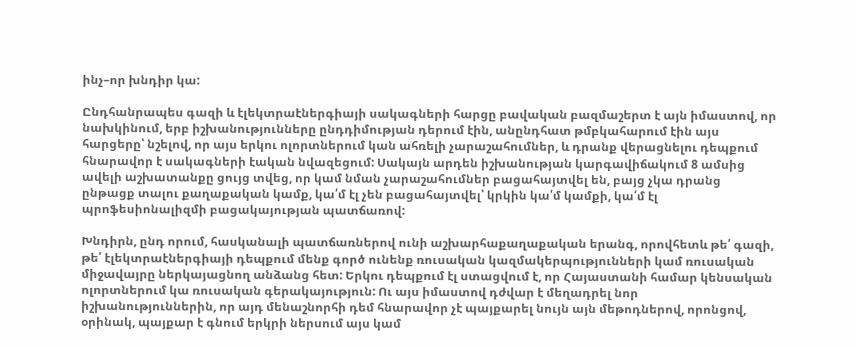ինչ–որ խնդիր կա:

Ընդհանրապես գազի և էլեկտրաէներգիայի սակագների հարցը բավական բազմաշերտ է այն իմաստով, որ նախկինում, երբ իշխանությունները ընդդիմության դերում էին, անընդհատ թմբկահարում էին այս հարցերը՝ նշելով, որ այս երկու ոլորտներում կան ահռելի չարաշահումներ, և դրանք վերացնելու դեպքում հնարավոր է սակագների էական նվազեցում: Սակայն արդեն իշխանության կարգավիճակում 8 ամսից ավելի աշխատանքը ցույց տվեց, որ կամ նման չարաշահումներ բացահայտվել են, բայց չկա դրանց ընթացք տալու քաղաքական կամք, կա՛մ էլ չեն բացահայտվել՝ կրկին կա՛մ կամքի, կա՛մ էլ պրոֆեսիոնալիզմի բացակայության պատճառով:

Խնդիրն, ընդ որում, հասկանալի պատճառներով ունի աշխարհաքաղաքական երանգ, որովհետև թե՛ գազի, թե՛ էլեկտրաէներգիայի դեպքում մենք գործ ունենք ռուսական կազմակերպությունների կամ ռուսական միջավայրը ներկայացնող անձանց հետ: Երկու դեպքում էլ ստացվում է, որ Հայաստանի համար կենսական ոլորտներում կա ռուսական գերակայություն: Ու այս իմաստով դժվար է մեղադրել նոր իշխանություններին, որ այդ մենաշնորհի դեմ հնարավոր չէ պայքարել նույն այն մեթոդներով, որոնցով, օրինակ, պայքար է գնում երկրի ներսում այս կամ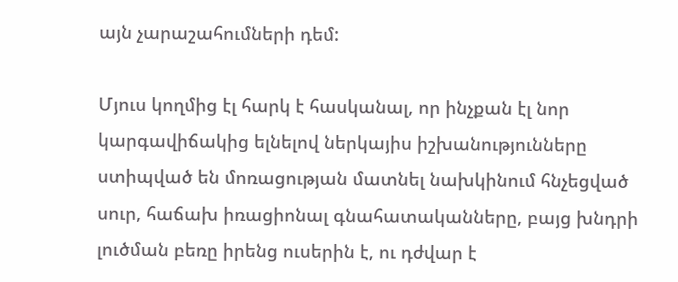այն չարաշահումների դեմ:

Մյուս կողմից էլ հարկ է հասկանալ, որ ինչքան էլ նոր կարգավիճակից ելնելով ներկայիս իշխանությունները ստիպված են մոռացության մատնել նախկինում հնչեցված սուր, հաճախ իռացիոնալ գնահատականները, բայց խնդրի լուծման բեռը իրենց ուսերին է, ու դժվար է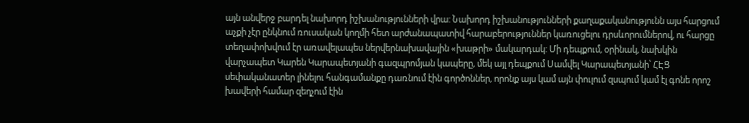այն անվերջ բարդել նախորդ իշխանությունների վրա: Նախորդ իշխանությունների քաղաքականությունն այս հարցում աչքի չէր ընկնում ռուսական կողմի հետ արժանապատիվ հարաբերություններ կառուցելու դրսևորումներով, ու հարցը տեղափոխվում էր առավելապես ներվերնախավային «խաթրի» մակարդակ: Մի դեպքում, օրինակ, նախկին վարչապետ Կարեն Կարապետյանի գազպրոմյան կապերը, մեկ այլ դեպքում Սամվել Կարապետյանի՝ ՀԷՑ սեփականատեր լինելու հանգամանքը դառնում էին գործոններ, որոնք այս կամ այն փուլում զսպում կամ էլ գոնե որոշ խավերի համար զեղչում էին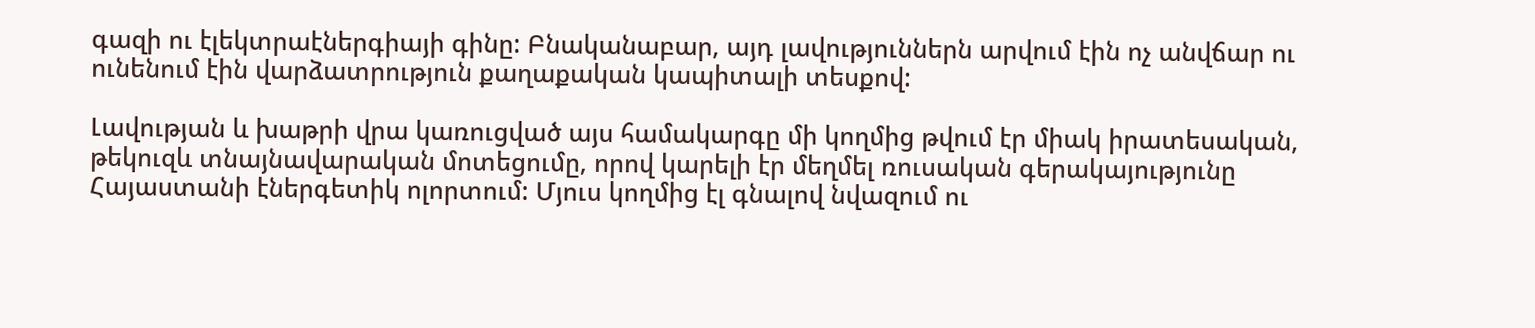գազի ու էլեկտրաէներգիայի գինը: Բնականաբար, այդ լավություններն արվում էին ոչ անվճար ու ունենում էին վարձատրություն քաղաքական կապիտալի տեսքով:

Լավության և խաթրի վրա կառուցված այս համակարգը մի կողմից թվում էր միակ իրատեսական, թեկուզև տնայնավարական մոտեցումը, որով կարելի էր մեղմել ռուսական գերակայությունը Հայաստանի էներգետիկ ոլորտում: Մյուս կողմից էլ գնալով նվազում ու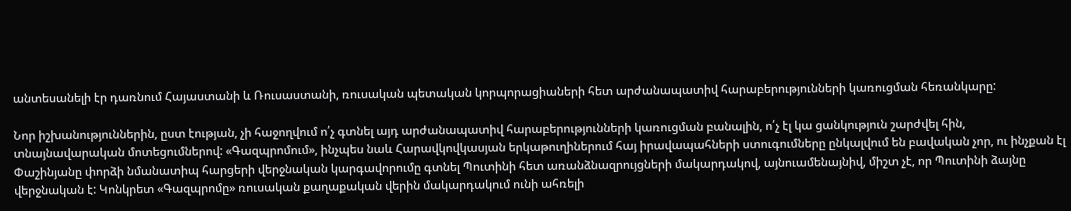անտեսանելի էր դառնում Հայաստանի և Ռուսաստանի, ռուսական պետական կորպորացիաների հետ արժանապատիվ հարաբերությունների կառուցման հեռանկարը:

Նոր իշխանություններին, ըստ էության, չի հաջողվում ո՛չ գտնել այդ արժանապատիվ հարաբերությունների կառուցման բանալին, ո՛չ էլ կա ցանկություն շարժվել հին, տնայնավարական մոտեցումներով: «Գազպրոմում», ինչպես նաև Հարավկովկասյան երկաթուղիներում հայ իրավապահների ստուգումները ընկալվում են բավական չոր, ու ինչքան էլ Փաշինյանը փորձի նմանատիպ հարցերի վերջնական կարգավորումը գտնել Պուտինի հետ առանձնազրույցների մակարդակով, այնուամենայնիվ, միշտ չէ, որ Պուտինի ձայնը վերջնական է: Կոնկրետ «Գազպրոմը» ռուսական քաղաքական վերին մակարդակում ունի ահռելի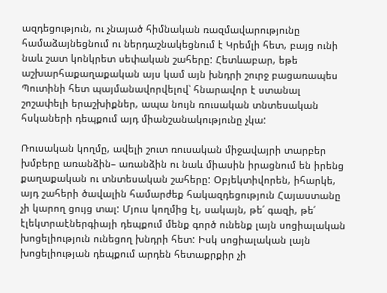ազդեցություն, ու չնայած հիմնական ռազմավարությունը համաձայնեցնում ու ներդաշնակեցնում է Կրեմլի հետ, բայց ունի նաև շատ կոնկրետ սեփական շահերը: Հետևաբար, եթե աշխարհաքաղաքական այս կամ այն խնդրի շուրջ բացառապես Պուտինի հետ պայմանավորվելով՝ հնարավոր է ստանալ շոշափելի երաշխիքներ, ապա նույն ռուսական տնտեսական հսկաների դեպքում այդ միանշանակությունը չկա:

Ռուսական կողմը, ավելի շուտ ռուսական միջավայրի տարբեր խմբերը առանձին– առանձին ու նաև միասին իրացնում են իրենց քաղաքական ու տնտեսական շահերը: Օբյեկտիվորեն, իհարկե, այդ շահերի ծավալին համարժեք հակազդեցություն Հայաստանը չի կարող ցույց տալ: Մյուս կողմից էլ, սակայն, թե՛ գազի, թե՛ էլեկտրաէներգիայի դեպքում մենք գործ ունենք լայն սոցիալական խոցելիություն ունեցող խնդրի հետ: Իսկ սոցիալական լայն խոցելիության դեպքում արդեն հետաքրքիր չի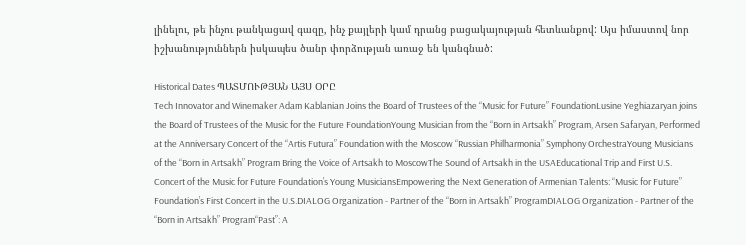լինելու, թե ինչու թանկացավ գազը, ինչ քայլերի կամ դրանց բացակայության հետևանքով: Այս իմաստով նոր իշխանություններն իսկապես ծանր փորձության առաջ են կանգնած:

Historical Dates ՊԱՏՄՈՒԹՅԱՆ ԱՅՍ ՕՐԸ
Tech Innovator and Winemaker Adam Kablanian Joins the Board of Trustees of the “Music for Future” FoundationLusine Yeghiazaryan joins the Board of Trustees of the Music for the Future FoundationYoung Musician from the “Born in Artsakh” Program, Arsen Safaryan, Performed at the Anniversary Concert of the “Artis Futura” Foundation with the Moscow “Russian Philharmonia” Symphony OrchestraYoung Musicians of the “Born in Artsakh” Program Bring the Voice of Artsakh to MoscowThe Sound of Artsakh in the USAEducational Trip and First U.S. Concert of the Music for Future Foundation’s Young MusiciansEmpowering the Next Generation of Armenian Talents: “Music for Future” Foundation’s First Concert in the U.S.DIALOG Organization - Partner of the “Born in Artsakh” ProgramDIALOG Organization - Partner of the “Born in Artsakh” Program“Past”: A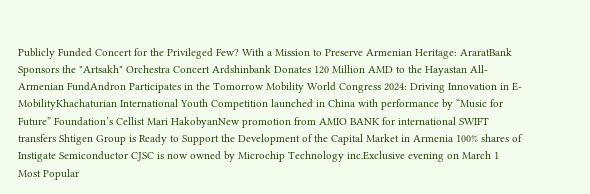Publicly Funded Concert for the Privileged Few? With a Mission to Preserve Armenian Heritage: AraratBank Sponsors the "Artsakh" Orchestra Concert Ardshinbank Donates 120 Million AMD to the Hayastan All-Armenian FundAndron Participates in the Tomorrow Mobility World Congress 2024: Driving Innovation in E-MobilityKhachaturian International Youth Competition launched in China with performance by “Music for Future” Foundation’s Cellist Mari HakobyanNew promotion from AMIO BANK for international SWIFT transfers Shtigen Group is Ready to Support the Development of the Capital Market in Armenia 100% shares of Instigate Semiconductor CJSC is now owned by Microchip Technology inc.Exclusive evening on March 1
Most Popular